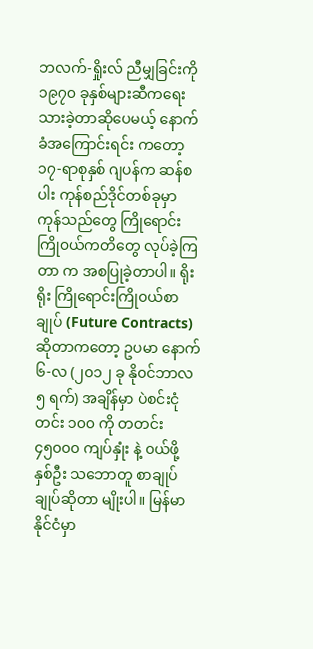ဘလက်-ရှိုးလ် ညီမျှခြင်းကို ၁၉၇၀ ခုနှစ်များဆီကရေးသားခဲ့တာဆိုပေမယ့် နောက်ခံအကြောင်းရင်း ကတော့ ၁၇-ရာစုနှစ် ဂျပန်က ဆန်စပါး ကုန်စည်ဒိုင်တစ်ခုမှာ ကုန်သည်တွေ ကြိုရောင်းကြို၀ယ်ကတိတွေ လုပ်ခဲ့ကြတာ က အစပြုခဲ့တာပါ။ ရိုးရိုး ကြိုရောင်းကြို၀ယ်စာချုပ် (Future Contracts) ဆိုတာကတော့ ဥပမာ နောက် ၆-လ (၂၀၁၂ ခု နို၀င်ဘာလ ၅ ရက်) အချိန်မှာ ပဲစင်းငုံ တင်း ၁၀၀ ကို တတင်း ၄၅၀၀၀ ကျပ်နှုံး နဲ့ ၀ယ်ဖို့ နှစ်ဦး သဘောတူ စာချုပ် ချုပ်ဆိုတာ မျိုးပါ။ မြန်မာနိုင်ငံမှာ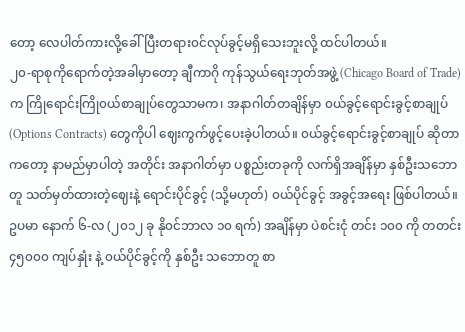တော့ လေပါတ်ကားလို့ခေါ်ပြီးတရား၀င်လုပ်ခွင့်မရှိသေးဘူးလို့ ထင်ပါတယ်။
၂၀-ရာစုကိုရောက်တဲ့အခါမှာတော့ ချီကာဂို ကုန်သွယ်ရေးဘုတ်အဖွဲ့ (Chicago Board of Trade) က ကြိုရောင်းကြို၀ယ်စာချုပ်တွေသာမက၊ အနာဂါတ်တချိန်မှာ ၀ယ်ခွင့်ရောင်းခွင့်စာချုပ် (Options Contracts) တွေကိုပါ ဈေးကွက်ဖွင့်ပေးခဲ့ပါတယ်။ ၀ယ်ခွင့်ရောင်းခွင့်စာချုပ် ဆိုတာကတော့ နာမည်မှာပါတဲ့ အတိုင်း အနာဂါတ်မှာ ပစ္စည်းတခုကို လက်ရှိအချိန်မှာ နှစ်ဦးသဘောတူ သတ်မှတ်ထားတဲ့ဈေးနဲ့ ရောင်းပိုင်ခွင့် (သို့မဟုတ်) ၀ယ်ပိုင်ခွင့် အခွင့်အရေး ဖြစ်ပါတယ်။ ဥပမာ နောက် ၆-လ (၂၀၁၂ ခု နို၀င်ဘာလ ၁၀ ရက်) အချိန်မှာ ပဲစင်းငုံ တင်း ၁၀၀ ကို တတင်း ၄၅၀၀၀ ကျပ်နှုံး နဲ့ ၀ယ်ပိုင်ခွင့်ကို နှစ်ဦး သဘောတူ စာ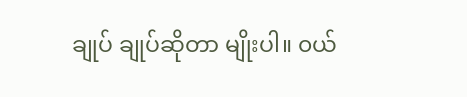ချုပ် ချုပ်ဆိုတာ မျိုးပါ။ ၀ယ်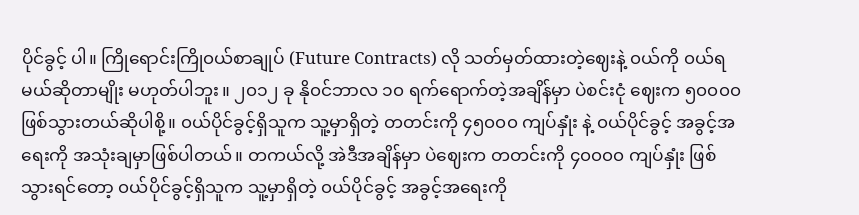ပိုင်ခွင့် ပါ။ ကြိုရောင်းကြို၀ယ်စာချုပ် (Future Contracts) လို သတ်မှတ်ထားတဲ့ဈေးနဲ့ ၀ယ်ကို ၀ယ်ရမယ်ဆိုတာမျိုး မဟုတ်ပါဘူး။ ၂၀၁၂ ခု နို၀င်ဘာလ ၁၀ ရက်ရောက်တဲ့အချိန်မှာ ပဲစင်းငုံ ဈေးက ၅၀၀၀၀ ဖြစ်သွားတယ်ဆိုပါစို့။ ၀ယ်ပိုင်ခွင့်ရှိသူက သူ့မှာရှိတဲ့ တတင်းကို ၄၅၀၀၀ ကျပ်နှုံး နဲ့ ၀ယ်ပိုင်ခွင့် အခွင့်အရေးကို အသုံးချမှာဖြစ်ပါတယ်။ တကယ်လို့ အဲဒီအချိန်မှာ ပဲဈေးက တတင်းကို ၄၀၀၀၀ ကျပ်နှုံး ဖြစ်သွားရင်တော့ ၀ယ်ပိုင်ခွင့်ရှိသူက သူ့မှာရှိတဲ့ ၀ယ်ပိုင်ခွင့် အခွင့်အရေးကို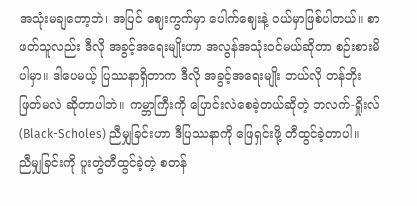အသုံးမချတော့ဘဲ၊ အပြင် ဈေးကွက်မှာ ပေါက်ဈေးနဲ့ ၀ယ်မှာဖြစ်ပါတယ်။ စာဖတ်သူလည်း ဒီလို အခွင့်အရေးမျိုးဟာ အလွန်အသုံး၀င်မယ်ဆိုတာ စဉ်းစားမိပါမှာ။ ဒါပေမယ့် ပြဿနာရှိတာက ဒီလို အခွင့်အရေးမျိုး ဘယ်လို တန်ဘိုးဖြတ်မလဲ ဆိုတာပါဘဲ။ ကမ္ဘာကြီးကို ပြောင်းလဲစေခဲ့တယ်ဆိုတဲ့ ဘလက်-ရှိုးလ် (Black-Scholes) ညီမျှခြင်းဟာ ဒီပြဿနာကို ဖြေရှင်းဖို့ တီထွင်ခဲ့တာပါ။
ညီမျှခြင်းကို ပူးတွဲတီထွင်ခဲ့တဲ့ စတန်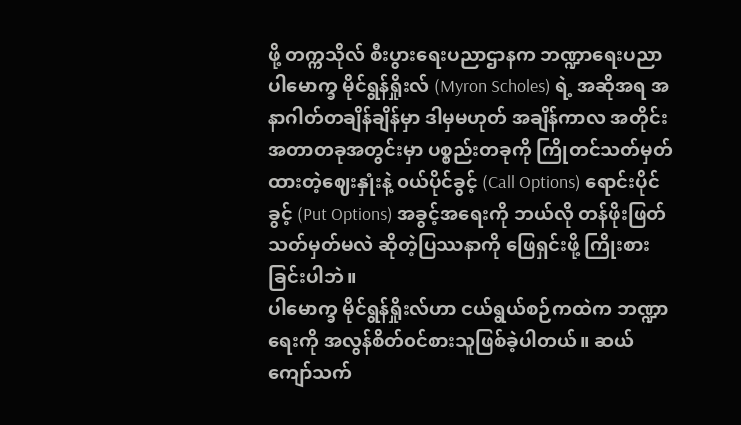ဖို့ တက္ကသိုလ် စီးပွားရေးပညာဌာနက ဘဏ္ဍာရေးပညာ ပါမောက္ခ မိုင်ရွန်ရှိုးလ် (Myron Scholes) ရဲ့ အဆိုအရ အနာဂါတ်တချိန်ချိန်မှာ ဒါမှမဟုတ် အချိန်ကာလ အတိုင်း အတာတခုအတွင်းမှာ ပစ္စည်းတခုကို ကြိုတင်သတ်မှတ်ထားတဲ့ဈေးနှုံးနဲ့ ၀ယ်ပိုင်ခွင့် (Call Options) ရောင်းပိုင်ခွင့် (Put Options) အခွင့်အရေးကို ဘယ်လို တန်ဖိုးဖြတ်သတ်မှတ်မလဲ ဆိုတဲ့ပြဿနာကို ဖြေရှင်းဖို့ ကြိုးစားခြင်းပါဘဲ။
ပါမောက္ခ မိုင်ရွန်ရှိုးလ်ဟာ ငယ်ရွယ်စဉ်ကထဲက ဘဏ္ဍာရေးကို အလွန်စိတ်၀င်စားသူဖြစ်ခဲ့ပါတယ်။ ဆယ်ကျော်သက်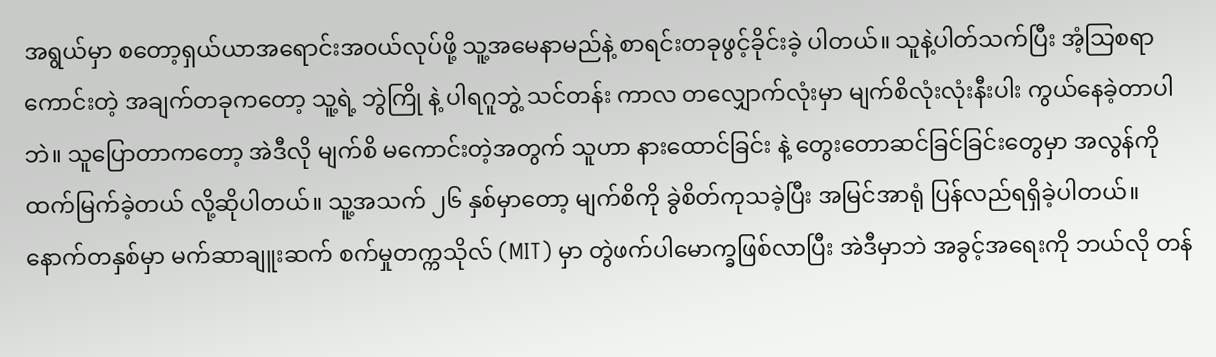အရွယ်မှာ စတော့ရှယ်ယာအရောင်းအ၀ယ်လုပ်ဖို့ သူ့အမေနာမည်နဲ့ စာရင်းတခုဖွင့်ခိုင်းခဲ့ ပါတယ်။ သူနဲ့ပါတ်သက်ပြီး အံ့သြစရာကောင်းတဲ့ အချက်တခုကတော့ သူ့ရဲ့ ဘွဲကြို နဲ့ ပါရဂူဘွဲ့ သင်တန်း ကာလ တလျှောက်လုံးမှာ မျက်စိလုံးလုံးနီးပါး ကွယ်နေခဲ့တာပါဘဲ။ သူပြောတာကတော့ အဲဒီလို မျက်စိ မကောင်းတဲ့အတွက် သူဟာ နားထောင်ခြင်း နဲ့ တွေးတောဆင်ခြင်ခြင်းတွေမှာ အလွန်ကို ထက်မြက်ခဲ့တယ် လို့ဆိုပါတယ်။ သူ့အသက် ၂၆ နှစ်မှာတော့ မျက်စိကို ခွဲစိတ်ကုသခဲ့ပြီး အမြင်အာရုံ ပြန်လည်ရရှိခဲ့ပါတယ်။
နောက်တနှစ်မှာ မက်ဆာချူးဆက် စက်မှုတက္ကသိုလ် (MIT) မှာ တွဲဖက်ပါမောက္ခဖြစ်လာပြီး အဲဒီမှာဘဲ အခွင့်အရေးကို ဘယ်လို တန်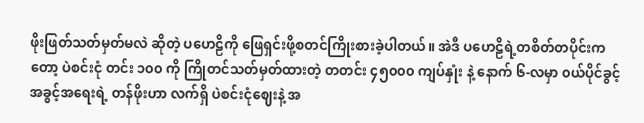ဖိုးဖြတ်သတ်မှတ်မလဲ ဆိုတဲ့ ပဟေဠိကို ဖြေရှင်းဖို့စတင်ကြိုးစားခဲ့ပါတယ်။ အဲဒီ ပဟေဠိရဲ့တစိတ်တပိုင်းကတော့ ပဲစင်းငုံ တင်း ၁၀၀ ကို ကြိုတင်သတ်မှတ်ထားတဲ့ တတင်း ၄၅၀၀၀ ကျပ်နှုံး နဲ့ နောက် ၆-လမှာ ၀ယ်ပိုင်ခွင့် အခွင့်အရေးရဲ့ တန်ဖိုးဟာ လက်ရှိ ပဲစင်းငုံဈေးနဲ့ အ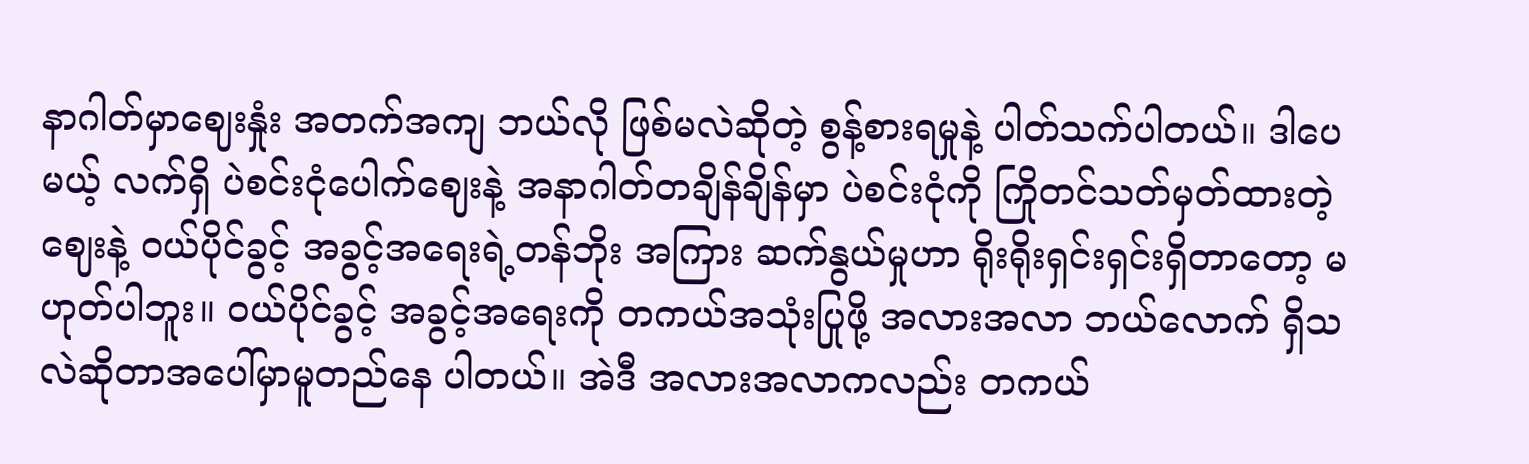နာဂါတ်မှာဈေးနှုံး အတက်အကျ ဘယ်လို ဖြစ်မလဲဆိုတဲ့ စွန့်စားရမှုနဲ့ ပါတ်သက်ပါတယ်။ ဒါပေမယ့် လက်ရှိ ပဲစင်းငုံပေါက်ဈေးနဲ့ အနာဂါတ်တချိန်ချိန်မှာ ပဲစင်းငုံကို ကြိုတင်သတ်မှတ်ထားတဲ့ ဈေးနဲ့ ၀ယ်ပိုင်ခွင့် အခွင့်အရေးရဲ့တန်ဘိုး အကြား ဆက်နွယ်မှုဟာ ရိုးရိုးရှင်းရှင်းရှိတာတော့ မဟုတ်ပါဘူး။ ၀ယ်ပိုင်ခွင့် အခွင့်အရေးကို တကယ်အသုံးပြုဖို့ အလားအလာ ဘယ်လောက် ရှိသလဲဆိုတာအပေါ်မှာမူတည်နေ ပါတယ်။ အဲဒီ အလားအလာကလည်း တကယ်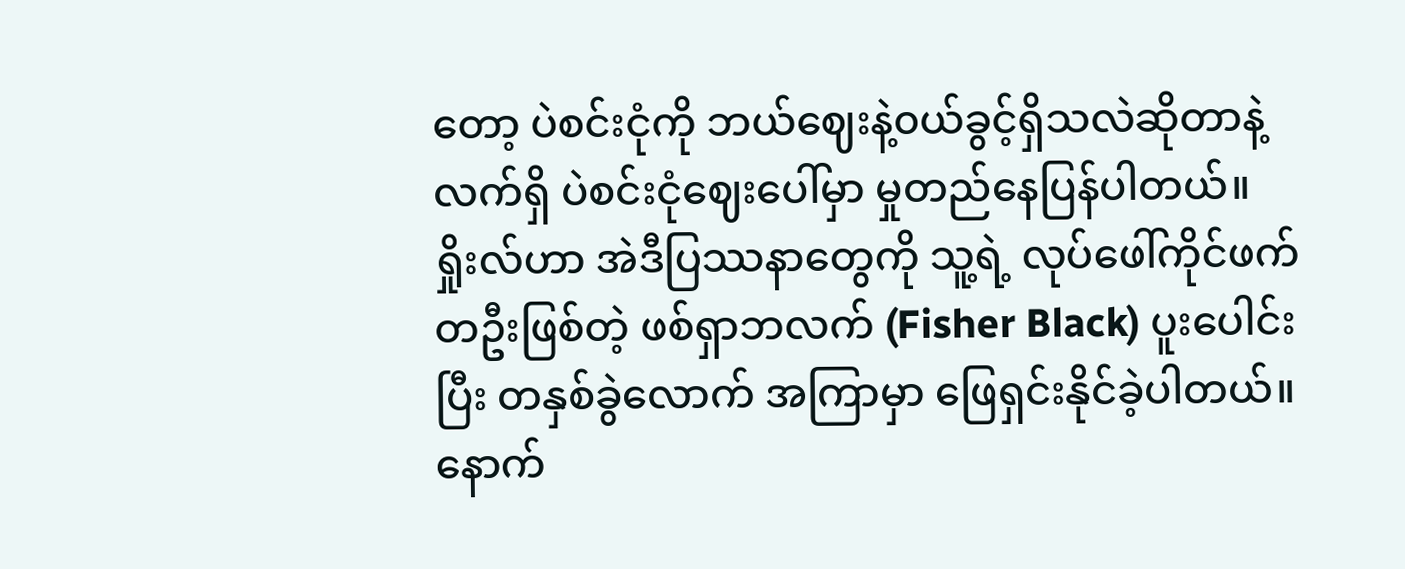တော့ ပဲစင်းငုံကို ဘယ်ဈေးနဲ့၀ယ်ခွင့်ရှိသလဲဆိုတာနဲ့ လက်ရှိ ပဲစင်းငုံဈေးပေါ်မှာ မှုတည်နေပြန်ပါတယ်။
ရှိုးလ်ဟာ အဲဒီပြဿနာတွေကို သူ့ရဲ့ လုပ်ဖေါ်ကိုင်ဖက်တဦးဖြစ်တဲ့ ဖစ်ရှာဘလက် (Fisher Black) ပူးပေါင်းပြီး တနှစ်ခွဲလောက် အကြာမှာ ဖြေရှင်းနိုင်ခဲ့ပါတယ်။ နောက်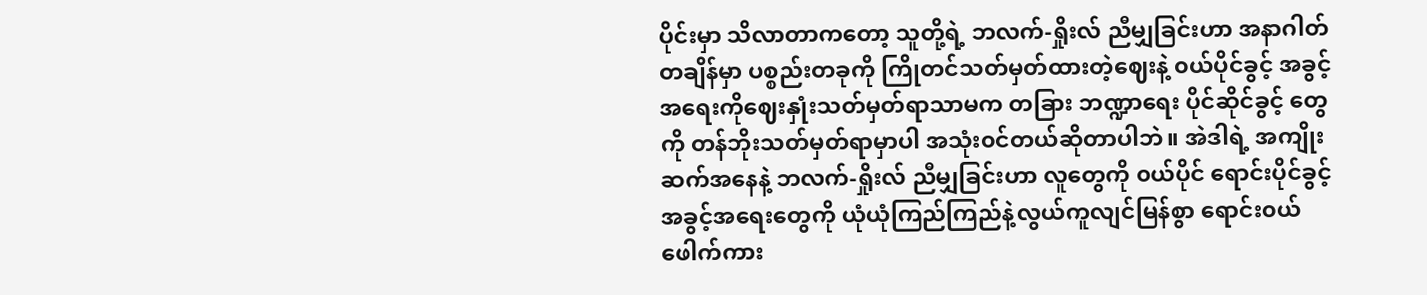ပိုင်းမှာ သိလာတာကတော့ သူတို့ရဲ့ ဘလက်-ရှိုးလ် ညီမျှခြင်းဟာ အနာဂါတ်တချိန်မှာ ပစ္စည်းတခုကို ကြိုတင်သတ်မှတ်ထားတဲ့ဈေးနဲ့ ၀ယ်ပိုင်ခွင့် အခွင့်အရေးကိုဈေးနှုံးသတ်မှတ်ရာသာမက တခြား ဘဏ္ဍာရေး ပိုင်ဆိုင်ခွင့် တွေကို တန်ဘိုးသတ်မှတ်ရာမှာပါ အသုံး၀င်တယ်ဆိုတာပါဘဲ။ အဲဒါရဲ့ အကျိုးဆက်အနေနဲ့ ဘလက်-ရှိုးလ် ညီမျှခြင်းဟာ လူတွေကို ၀ယ်ပိုင် ရောင်းပိုင်ခွင့် အခွင့်အရေးတွေကို ယုံယုံကြည်ကြည်နဲ့လွယ်ကူလျင်မြန်စွာ ရောင်း၀ယ်ဖေါက်ကား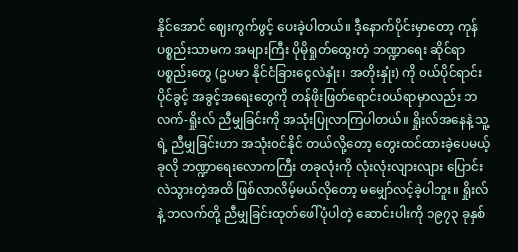နိုင်အောင် ဈေးကွက်ဖွင့် ပေးခဲ့ပါတယ်။ ဒီ့နောက်ပိုင်းမှာတော့ ကုန်ပစ္စည်းသာမက အများကြီး ပိုမိုရှုတ်ထွေးတဲ့ ဘဏ္ဍာရေး ဆိုင်ရာပစ္စည်းတွေ (ဥပမာ နိုင်ငံခြားငွေလဲနှုံး၊ အတိုးနှုံး) ကို ၀ယ်ပိုင်ရာင်းပိုင်ခွင့် အခွင့်အရေးတွေကို တန်ဖိုးဖြတ်ရောင်း၀ယ်ရာမှာလည်း ဘလက်-ရှိုးလ် ညီမျှခြင်းကို အသုံးပြုလာကြပါတယ်။ ရှိုးလ်အနေနဲ့ သူ့ရဲ့ ညီမျှခြင်းဟာ အသုံး၀င်နိုင် တယ်လို့တော့ တွေးထင်ထားခဲ့ပေမယ့် ခုလို ဘဏ္ဍာရေးလောကကြီး တခုလုံးကို လုံးလုံးလျားလျား ပြောင်းလဲသွားတဲ့အထိ ဖြစ်လာလိမ့်မယ်လိုတော့ မမျှော်လင့်ခဲ့ပါဘူး။ ရှိုးလ်နဲ့ ဘလက်တို့ ညီမျှခြင်းထုတ်ဖေါ်ပုံပါတဲ့ ဆောင်းပါးကို ၁၉၇၃ ခုနှစ်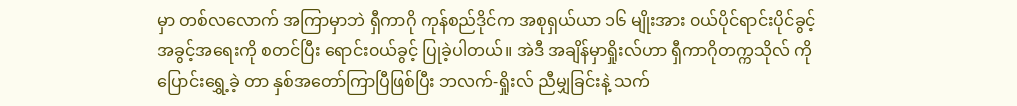မှာ တစ်လလောက် အကြာမှာဘဲ ရှီကာဂို ကုန်စည်ဒိုင်က အစုရှယ်ယာ ၁၆ မျိုးအား ၀ယ်ပိုင်ရာင်းပိုင်ခွင့် အခွင့်အရေးကို စတင်ပြီး ရောင်း၀ယ်ခွင့် ပြုခဲ့ပါတယ်။ အဲဒီ အချိန်မှာရှိုးလ်ဟာ ရှီကာဂိုတက္ကသိုလ် ကိုပြောင်းရွှေ့ခဲ့ တာ နှစ်အတော်ကြာပြီဖြစ်ပြီး ဘလက်-ရှိုးလ် ညီမျှခြင်းနဲ့ သက်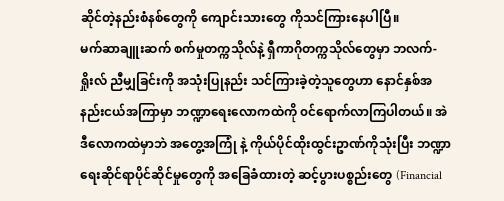ဆိုင်တဲ့နည်းစံနစ်တွေကို ကျောင်းသားတွေ ကိုသင်ကြားနေပါပြီ။
မက်ဆာချူးဆက် စက်မှုတက္ကသိုလ်နဲ့ ရှီကာဂိုတက္ကသိုလ်တွေမှာ ဘလက်-ရှိုးလ် ညီမျှခြင်းကို အသုံးပြုနည်း သင်ကြားခဲ့တဲ့သူတွေဟာ နောင်နှစ်အနည်းငယ်အကြာမှာ ဘဏ္ဍာရေးလောကထဲကို ၀င်ရောက်လာကြပါတယ်။ အဲဒီလောကထဲမှာဘဲ အတွေ့အကြုံ နဲ့ ကိုယ်ပိုင်ထိုးထွင်းဥာဏ်ကိုသုံးပြီး ဘဏ္ဍာရေးဆိုင်ရာပိုင်ဆိုင်မှုတွေကို အခြေခံထားတဲ့ ဆင့်ပွားပစ္စည်းတွေ (Financial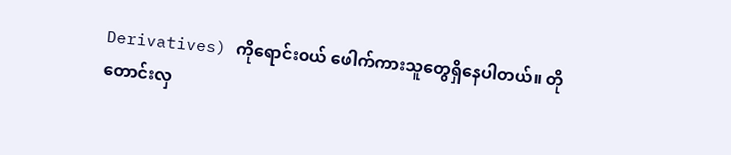Derivatives) ကိုရောင်း၀ယ် ဖေါက်ကားသူတွေရှိနေပါတယ်။ တိုတောင်းလှ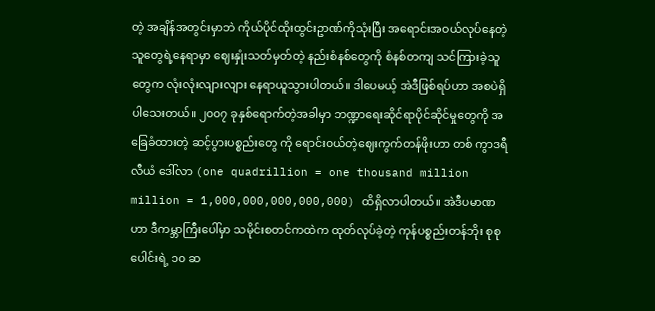တဲ့ အချိန်အတွင်းမှာဘဲ ကိုယ်ပိုင်ထိုးထွင်းဥာဏ်ကိုသုံးပြီး အရောင်းအဝယ်လုပ်နေတဲ့သူတွေရဲ့နေရာမှာ ဈေးနှုံးသတ်မှတ်တဲ့ နည်းစံနစ်တွေကို စံနစ်တကျ သင်ကြားခဲ့သူတွေက လုံးလုံးလျားလျား နေရာယူသွားပါတယ်။ ဒါပေမယ့် အဲဒီဖြစ်ရပ်ဟာ အစပဲရှိပါသေးတယ်။ ၂၀၀၇ ခုနှစ်ရောက်တဲ့အခါမှာ ဘဏ္ဍာရေးဆိုင်ရာပိုင်ဆိုင်မှုတွေကို အခြေခံထားတဲ့ ဆင့်ပွားပစ္စည်းတွေ ကို ရောင်း၀ယ်တဲ့ဈေးကွက်တန်ဖိုးဟာ တစ် ကွာဒရီလီယံ ဒေါ်လာ (one quadrillion = one thousand million million = 1,000,000,000,000,000) ထိရှိလာပါတယ်။ အဲဒီပမာဏဟာ ဒီကမ္ဘာကြီးပေါ်မှာ သမိုင်းစတင်ကထဲက ထုတ်လုပ်ခဲ့တဲ့ ကုန်ပစ္စည်းတန်ဘိုး စုစုပေါင်းရဲ့ ၁၀ ဆ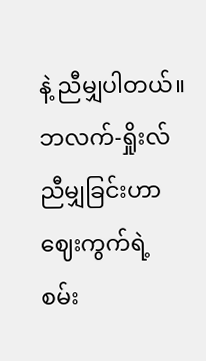နဲ့ ညီမျှပါတယ်။
ဘလက်-ရှိုးလ် ညီမျှခြင်းဟာ ဈေးကွက်ရဲ့ စမ်း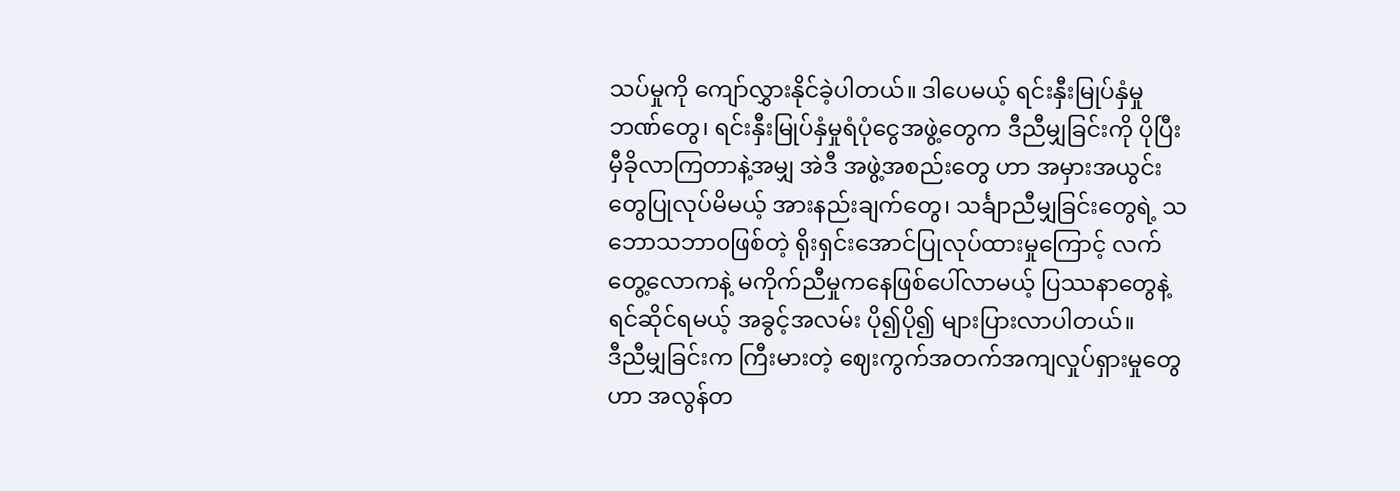သပ်မှုကို ကျော်လွှားနိုင်ခဲ့ပါတယ်။ ဒါပေမယ့် ရင်းနှီးမြုပ်နှံမှု ဘဏ်တွေ၊ ရင်းနှီးမြုပ်နှံမှုရံပုံငွေအဖွဲ့တွေက ဒီညီမျှခြင်းကို ပိုပြီးမှီခိုလာကြတာနဲ့အမျှ အဲဒီ အဖွဲ့အစည်းတွေ ဟာ အမှားအယွင်းတွေပြုလုပ်မိမယ့် အားနည်းချက်တွေ၊ သင်္ချာညီမျှခြင်းတွေရဲ့ သဘောသဘာ၀ဖြစ်တဲ့ ရိုးရှင်းအောင်ပြုလုပ်ထားမှုကြောင့် လက်တွေ့လောကနဲ့ မကိုက်ညီမှုကနေဖြစ်ပေါ်လာမယ့် ပြဿနာတွေနဲ့ ရင်ဆိုင်ရမယ့် အခွင့်အလမ်း ပို၍ပို၍ များပြားလာပါတယ်။
ဒီညီမျှခြင်းက ကြီးမားတဲ့ ဈေးကွက်အတက်အကျလှုပ်ရှားမှုတွေဟာ အလွန်တ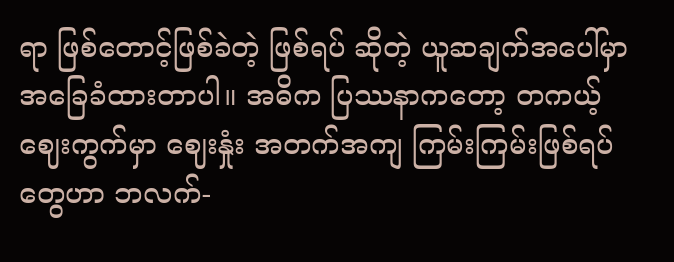ရာ ဖြစ်တောင့်ဖြစ်ခဲတဲ့ ဖြစ်ရပ် ဆိုတဲ့ ယူဆချက်အပေါ်မှာ အခြေခံထားတာပါ။ အဓိက ပြဿနာကတော့ တကယ့်ဈေးကွက်မှာ ဈေးနှုံး အတက်အကျ ကြမ်းကြမ်းဖြစ်ရပ် တွေဟာ ဘလက်-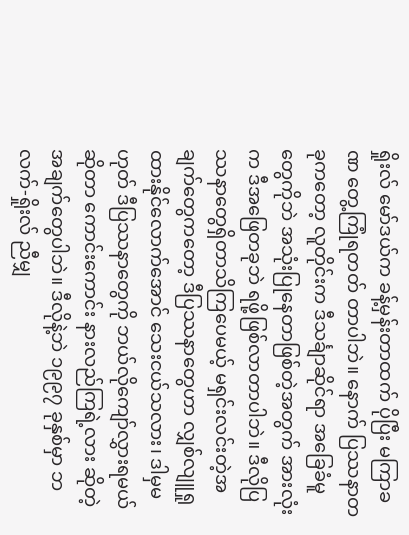ရှိုးလ် မော်ဒယ်က ခန့်မှန်းတာထက် ပိုပြီး မကြာခဏ တွေ့ကြုံရတတ် တာပါဘဲ။ နောက် ပြဿနာတခုကတော့ လူတိုင်းက ဒီသင်္ချာဆိုင်ရာ အခြေခံမူတွေကိုဘဲ အသုံးပြုနေတာဖြစ်တဲ့အတွက် အားလုံးက ဒီအဖြေတခုဘဲ ရဖို့ဖြစ်လာတာပါဘဲ။ ဒီလိုပြဿနာတွေရှိတာသိကြပေမယ့် မရှင်းလင်းတဲ့အချက်တွေကတော့ ဒီပြဿနာတွေဟာ လျှစ်လျူရှုထားနိုင်လောက်အောင် သေးငယ်သလား၊ ဒါမှမဟုတ် ဒီပြဿနာတွေကို ဘယ်လိုကျော်လွှားရမယ်ဆိုတာ ကောင်းကောင်း နားလည်ကြရဲ့လား ဆိုတဲ့ အချက်တွေပါဘဲ။ ဒီလိုနဲ့ဘဲ ၁၉၉၇ ခုနှစ်မှာ ဘလက်-ရှိုးလ် ညီမျှ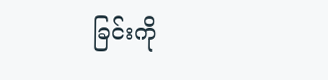ခြင်းကို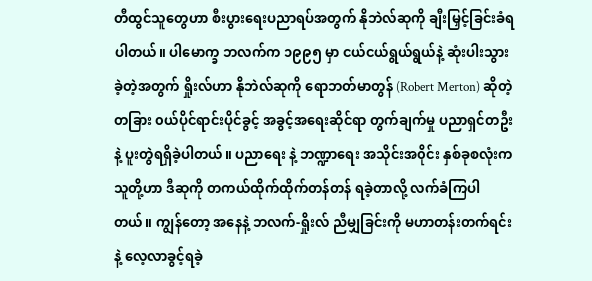တီထွင်သူတွေဟာ စီးပွားရေးပညာရပ်အတွက် နိုဘဲလ်ဆုကို ချီးမြှင့်ခြင်းခံရပါတယ်။ ပါမောက္ခ ဘလက်က ၁၉၉၅ မှာ ငယ်ငယ်ရွယ်ရွယ်နဲ့ ဆုံးပါးသွားခဲ့တဲ့အတွက် ရှိုးလ်ဟာ နိုဘဲလ်ဆုကို ရောဘတ်မာတွန် (Robert Merton) ဆိုတဲ့ တခြား ၀ယ်ပိုင်ရာင်းပိုင်ခွင့် အခွင့်အရေးဆိုင်ရာ တွက်ချက်မှု ပညာရှင်တဦးနဲ့ ပူးတွဲရရှိခဲ့ပါတယ်။ ပညာရေး နဲ့ ဘဏ္ဍာရေး အသိုင်းအ၀ိုင်း နှစ်ခုစလုံးက သူတို့ဟာ ဒီဆုကို တကယ်ထိုက်ထိုက်တန်တန် ရခဲ့တာလို့ လက်ခံကြပါတယ်။ ကျွန်တော့ အနေနဲ့ ဘလက်-ရှိုးလ် ညီမျှခြင်းကို မဟာတန်းတက်ရင်းနဲ့ လေ့လာခွင့်ရခဲ့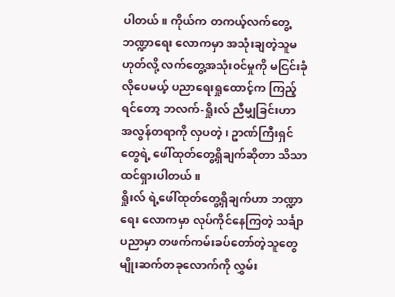ပါတယ်။ ကိုယ်က တကယ့်လက်တွေ့ ဘဏ္ဍာရေး လောကမှာ အသုံးချတဲ့သူမဟုတ်လို့ လက်တွေ့အသုံး၀င်မှုကို မငြင်းခုံလိုပေမယ့် ပညာရေးရှုထောင့်က ကြည့်ရင်တော့ ဘလက်-ရှိုးလ် ညီမျှခြင်းဟာ အလွန်တရာကို လှပတဲ့၊ ဥာဏ်ကြီးရှင်တွေရဲ့ ဖေါ်ထုတ်တွေ့ရှိချက်ဆိုတာ သိသာထင်ရှားပါတယ်။
ရှိုးလ် ရဲ့ဖေါ်ထုတ်တွေ့ရှိချက်ဟာ ဘဏ္ဍာရေး လောကမှာ လုပ်ကိုင်နေကြတဲ့ သင်္ချာပညာမှာ တဖက်ကမ်းခပ်တော်တဲ့သူတွေ မျိုးဆက်တခုလောက်ကို လွှမ်း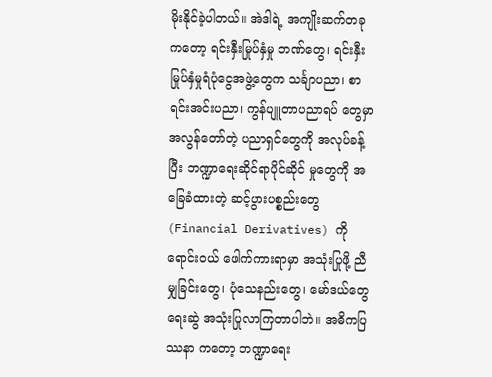မိုးနိုင်ခဲ့ပါတယ်။ အဲဒါရဲ့ အကျိုးဆက်တခု ကတော့ ရင်းနှီးမြုပ်နှံမှု ဘဏ်တွေ၊ ရင်းနှီးမြုပ်နှံမှုရံပုံငွေအဖွဲ့တွေက သင်္ချာပညာ၊ စာရင်းအင်းပညာ၊ ကွန်ပျူတာပညာရပ် တွေမှာ အလွန်တော်တဲ့ ပညာရှင်တွေကို အလုပ်ခန့်ပြီး ဘဏ္ဍာရေးဆိုင်ရာပိုင်ဆိုင် မှုတွေကို အခြေခံထားတဲ့ ဆင့်ပွားပစ္စည်းတွေ (Financial Derivatives) ကိုရောင်း၀ယ် ဖေါက်ကားရာမှာ အသုံးပြုဖို့ ညီမျှခြင်းတွေ၊ ပုံသေနည်းတွေ၊ မော်ဒယ်တွေ ရေးဆွဲ အသုံးပြုလာကြတာပါဘဲ။ အဓိကပြဿနာ ကတော့ ဘဏ္ဍာရေး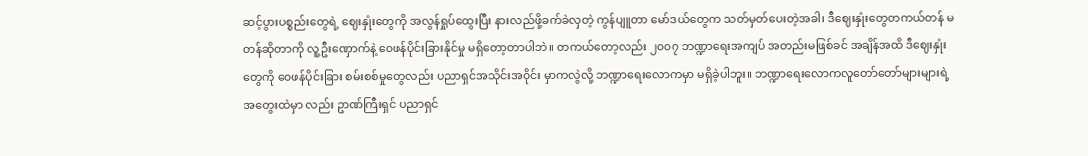ဆင့်ပွားပစ္စည်းတွေရဲ့ ဈေးနှုံးတွေကို အလွန်ရှုပ်ထွေးပြီး နားလည်ဖို့ခက်ခဲလှတဲ့ ကွန်ပျူတာ မော်ဒယ်တွေက သတ်မှတ်ပေးတဲ့အခါ၊ ဒီဈေးနှုံးတွေတကယ်တန် မတန်ဆိုတာကို လူ့ဦးဏှောက်နဲ့ ၀ေဖန်ပိုင်းခြားနိုင်မှု မရှိတော့တာပါဘဲ။ တကယ်တော့လည်း ၂၀၀၇ ဘဏ္ဍာရေးအကျပ် အတည်းမဖြစ်ခင် အချိန်အထိ ဒီဈေးနှုံးတွေကို ၀ေဖန်ပိုင်းခြား စမ်းစစ်မှုတွေလည်း ပညာရှင်အသိုင်းအ၀ိုင်း မှာကလွဲလို့ ဘဏ္ဍာရေးလောကမှာ မရှိခဲ့ပါဘူး။ ဘဏ္ဍာရေးလောကလူတော်တော်များများရဲ့ အတွေးထဲမှာ လည်း ဥာဏ်ကြီးရှင် ပညာရှင်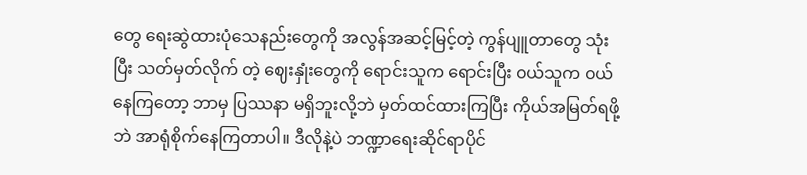တွေ ရေးဆွဲထားပုံသေနည်းတွေကို အလွန်အဆင့်မြင့်တဲ့ ကွန်ပျူတာတွေ သုံးပြီး သတ်မှတ်လိုက် တဲ့ ဈေးနှုံးတွေကို ရောင်းသူက ရောင်းပြီး ၀ယ်သူက ၀ယ်နေကြတော့ ဘာမှ ပြဿနာ မရှိဘူးလို့ဘဲ မှတ်ထင်ထားကြပြီး ကိုယ်အမြတ်ရဖို့ဘဲ အာရုံစိုက်နေကြတာပါ။ ဒီလိုနဲ့ပဲ ဘဏ္ဍာရေးဆိုင်ရာပိုင်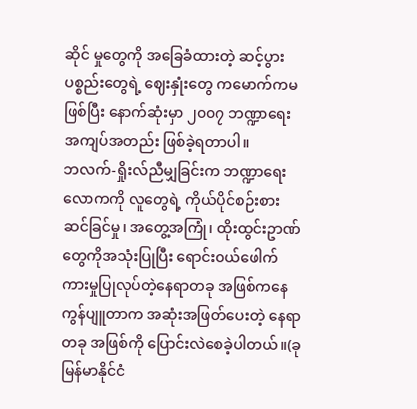ဆိုင် မှုတွေကို အခြေခံထားတဲ့ ဆင့်ပွားပစ္စည်းတွေရဲ့ ဈေးနှုံးတွေ ကမောက်ကမဖြစ်ပြီး နောက်ဆုံးမှာ ၂၀၀၇ ဘဏ္ဍာရေး အကျပ်အတည်း ဖြစ်ခဲ့ရတာပါ။
ဘလက်-ရှိုးလ်ညီမျှခြင်းက ဘဏ္ဍာရေးလောကကို လူတွေရဲ့ ကိုယ်ပိုင်စဉ်းစားဆင်ခြင်မှု၊ အတွေ့အကြုံ၊ ထိုးထွင်းဥာဏ် တွေကိုအသုံးပြုပြီး ရောင်း၀ယ်ဖေါက်ကားမှုပြုလုပ်တဲ့နေရာတခု အဖြစ်ကနေ ကွန်ပျူတာက အဆုံးအဖြတ်ပေးတဲ့ နေရာတခု အဖြစ်ကို ပြောင်းလဲစေခဲ့ပါတယ်။(ခုမြန်မာနိုင်ငံ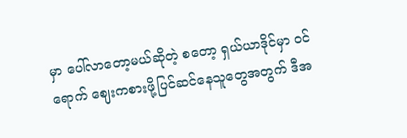မှာ ပေါ်လာတော့မယ်ဆိုတဲ့ စတော့ ရှယ်ယာဒိုင်မှာ ၀င်ရောက် ဈေးကစားဖို့ပြင်ဆင်နေသူတွေအတွက် ဒီအ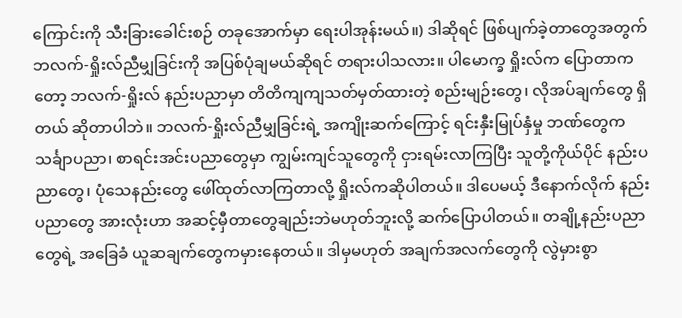ကြောင်းကို သီးခြားခေါင်းစဉ် တခုအောက်မှာ ရေးပါအုန်းမယ်။) ဒါဆိုရင် ဖြစ်ပျက်ခဲ့တာတွေအတွက် ဘလက်-ရှိုးလ်ညီမျှခြင်းကို အပြစ်ပုံချမယ်ဆိုရင် တရားပါသလား။ ပါမောက္ခ ရှိုးလ်က ပြောတာကတော့ ဘလက်-ရှိုးလ် နည်းပညာမှာ တိတိကျကျသတ်မှတ်ထားတဲ့ စည်းမျဉ်းတွေ၊ လိုအပ်ချက်တွေ ရှိတယ် ဆိုတာပါဘဲ။ ဘလက်-ရှိုးလ်ညီမျှခြင်းရဲ့ အကျိုးဆက်ကြောင့် ရင်းနှီးမြုပ်နှံမှု ဘဏ်တွေက သင်္ချာပညာ၊ စာရင်းအင်းပညာတွေမှာ ကျွမ်းကျင်သူတွေကို ငှားရမ်းလာကြပြီး သူတို့ကိုယ်ပိုင် နည်းပညာတွေ၊ ပုံသေနည်းတွေ ဖေါ်ထုတ်လာကြတာလို့ ရှိုးလ်ကဆိုပါတယ်။ ဒါပေမယ့် ဒီနောက်လိုက် နည်းပညာတွေ အားလုံးဟာ အဆင့်မှီတာတွေချည်းဘဲမဟုတ်ဘူးလို့ ဆက်ပြောပါတယ်။ တချို့နည်းပညာတွေရဲ့ အခြေခံ ယူဆချက်တွေကမှားနေတယ်။ ဒါမှမဟုတ် အချက်အလက်တွေကို လွဲမှားစွာ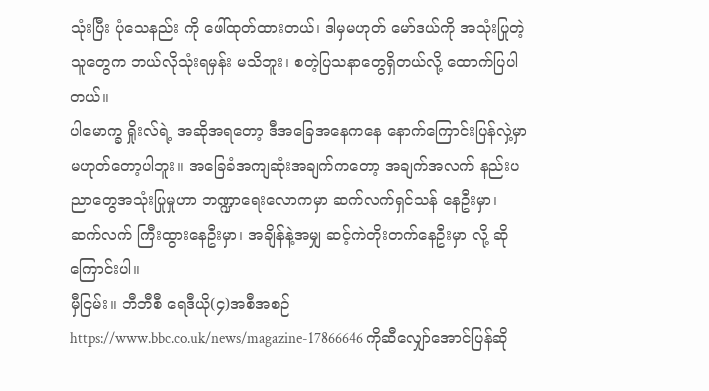သုံးပြီး ပုံသေနည်း ကို ဖေါ်ထုတ်ထားတယ်၊ ဒါမှမဟုတ် မော်ဒယ်ကို အသုံးပြုတဲ့သူတွေက ဘယ်လိုသုံးရမှန်း မသိဘူး၊ စတဲ့ပြသနာတွေရှိတယ်လို့ ထောက်ပြပါတယ်။
ပါမောက္ခ ရှိုးလ်ရဲ့ အဆိုအရတော့ ဒီအခြေအနေကနေ နောက်ကြောင်းပြန်လှဲ့မှာ မဟုတ်တော့ပါဘူး။ အခြေခံအကျဆုံးအချက်ကတော့ အချက်အလက် နည်းပညာတွေအသုံးပြုမှုဟာ ဘဏ္ဍာရေးလောကမှာ ဆက်လက်ရှင်သန် နေဦးမှာ၊ ဆက်လက် ကြီးထွားနေဦးမှာ၊ အချိန်နဲ့အမျှ ဆင့်ကဲတိုးတက်နေဦးမှာ လို့ ဆိုကြောင်းပါ။
မှီငြမ်း။ ဘီဘီစီ ရေဒီယို(၄)အစီအစဉ် https://www.bbc.co.uk/news/magazine-17866646 ကိုဆီလျှော်အောင်ပြန်ဆို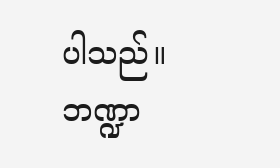ပါသည်။
ဘဏ္ဍာ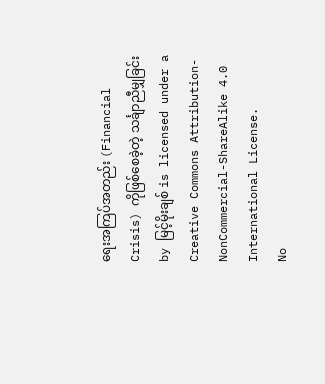ရေးအကြပ်အတည်း (Financial Crisis) ကိုဖြစ်စေခဲ့တဲ့ သင်္ချာညီမျှခြင်း by မြင့်မိုးချစ် is licensed under a Creative Commons Attribution-NonCommercial-ShareAlike 4.0 International License.
No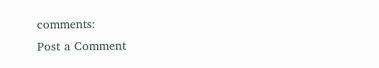comments:
Post a Comment